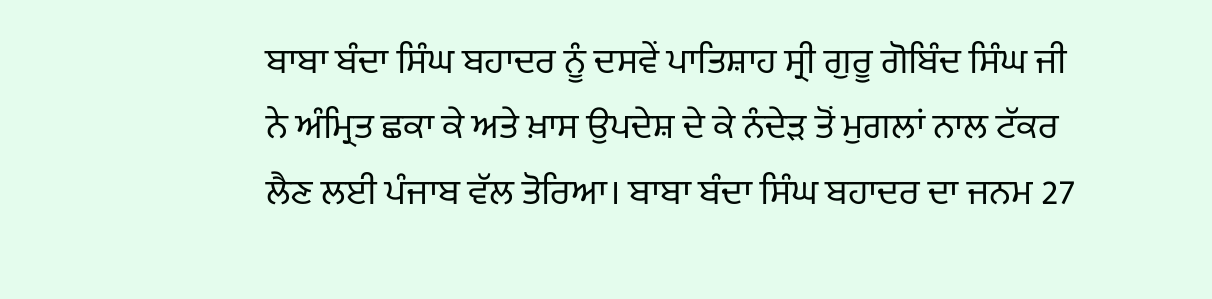ਬਾਬਾ ਬੰਦਾ ਸਿੰਘ ਬਹਾਦਰ ਨੂੰ ਦਸਵੇਂ ਪਾਤਿਸ਼ਾਹ ਸ੍ਰੀ ਗੁਰੂ ਗੋਬਿੰਦ ਸਿੰਘ ਜੀ ਨੇ ਅੰਮ੍ਰਿਤ ਛਕਾ ਕੇ ਅਤੇ ਖ਼ਾਸ ਉਪਦੇਸ਼ ਦੇ ਕੇ ਨੰਦੇੜ ਤੋਂ ਮੁਗਲਾਂ ਨਾਲ ਟੱਕਰ ਲੈਣ ਲਈ ਪੰਜਾਬ ਵੱਲ ਤੋਰਿਆ। ਬਾਬਾ ਬੰਦਾ ਸਿੰਘ ਬਹਾਦਰ ਦਾ ਜਨਮ 27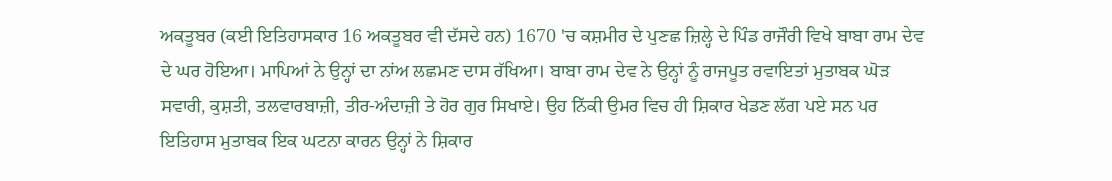ਅਕਤੂਬਰ (ਕਈ ਇਤਿਹਾਸਕਾਰ 16 ਅਕਤੂਬਰ ਵੀ ਦੱਸਦੇ ਹਨ) 1670 'ਚ ਕਸ਼ਮੀਰ ਦੇ ਪੁਣਛ ਜ਼ਿਲ੍ਹੇ ਦੇ ਪਿੰਡ ਰਾਜੌਰੀ ਵਿਖੇ ਬਾਬਾ ਰਾਮ ਦੇਵ ਦੇ ਘਰ ਹੋਇਆ। ਮਾਪਿਆਂ ਨੇ ਉਨ੍ਹਾਂ ਦਾ ਨਾਂਅ ਲਛਮਣ ਦਾਸ ਰੱਖਿਆ। ਬਾਬਾ ਰਾਮ ਦੇਵ ਨੇ ਉਨ੍ਹਾਂ ਨੂੰ ਰਾਜਪੂਤ ਰਵਾਇਤਾਂ ਮੁਤਾਬਕ ਘੋੜ ਸਵਾਰੀ, ਕੁਸ਼ਤੀ, ਤਲਵਾਰਬਾਜ਼ੀ, ਤੀਰ-ਅੰਦਾਜ਼ੀ ਤੇ ਹੋਰ ਗੁਰ ਸਿਖਾਏ। ਉਹ ਨਿੱਕੀ ਉਮਰ ਵਿਚ ਹੀ ਸ਼ਿਕਾਰ ਖੇਡਣ ਲੱਗ ਪਏ ਸਨ ਪਰ ਇਤਿਹਾਸ ਮੁਤਾਬਕ ਇਕ ਘਟਨਾ ਕਾਰਨ ਉਨ੍ਹਾਂ ਨੇ ਸ਼ਿਕਾਰ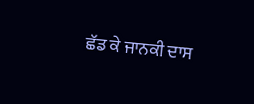ਛੱਡ ਕੇ ਜਾਨਕੀ ਦਾਸ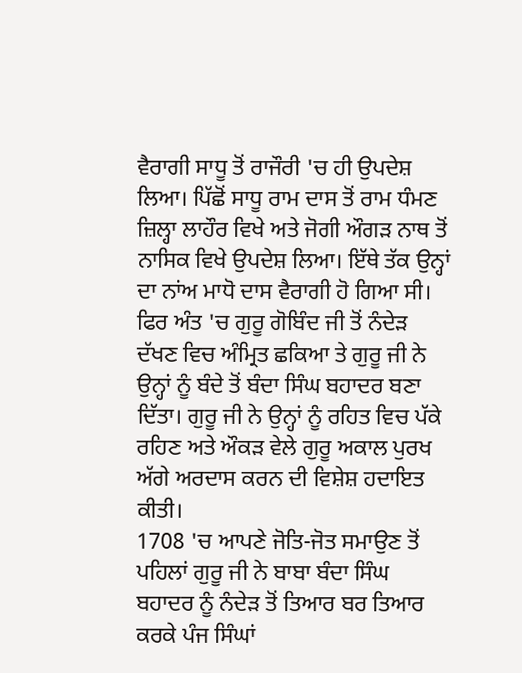ਵੈਰਾਗੀ ਸਾਧੂ ਤੋਂ ਰਾਜੌਰੀ 'ਚ ਹੀ ਉਪਦੇਸ਼ ਲਿਆ। ਪਿੱਛੋਂ ਸਾਧੂ ਰਾਮ ਦਾਸ ਤੋਂ ਰਾਮ ਧੰਮਣ ਜ਼ਿਲ੍ਹਾ ਲਾਹੌਰ ਵਿਖੇ ਅਤੇ ਜੋਗੀ ਔਗੜ ਨਾਥ ਤੋਂ ਨਾਸਿਕ ਵਿਖੇ ਉਪਦੇਸ਼ ਲਿਆ। ਇੱਥੇ ਤੱਕ ਉਨ੍ਹਾਂ ਦਾ ਨਾਂਅ ਮਾਧੋ ਦਾਸ ਵੈਰਾਗੀ ਹੋ ਗਿਆ ਸੀ। ਫਿਰ ਅੰਤ 'ਚ ਗੁਰੂ ਗੋਬਿੰਦ ਜੀ ਤੋਂ ਨੰਦੇੜ ਦੱਖਣ ਵਿਚ ਅੰਮ੍ਰਿਤ ਛਕਿਆ ਤੇ ਗੁਰੂ ਜੀ ਨੇ ਉਨ੍ਹਾਂ ਨੂੰ ਬੰਦੇ ਤੋਂ ਬੰਦਾ ਸਿੰਘ ਬਹਾਦਰ ਬਣਾ ਦਿੱਤਾ। ਗੁਰੂ ਜੀ ਨੇ ਉਨ੍ਹਾਂ ਨੂੰ ਰਹਿਤ ਵਿਚ ਪੱਕੇ ਰਹਿਣ ਅਤੇ ਔਕੜ ਵੇਲੇ ਗੁਰੂ ਅਕਾਲ ਪੁਰਖ ਅੱਗੇ ਅਰਦਾਸ ਕਰਨ ਦੀ ਵਿਸ਼ੇਸ਼ ਹਦਾਇਤ ਕੀਤੀ।
1708 'ਚ ਆਪਣੇ ਜੋਤਿ-ਜੋਤ ਸਮਾਉਣ ਤੋਂ ਪਹਿਲਾਂ ਗੁਰੂ ਜੀ ਨੇ ਬਾਬਾ ਬੰਦਾ ਸਿੰਘ ਬਹਾਦਰ ਨੂੰ ਨੰਦੇੜ ਤੋਂ ਤਿਆਰ ਬਰ ਤਿਆਰ ਕਰਕੇ ਪੰਜ ਸਿੰਘਾਂ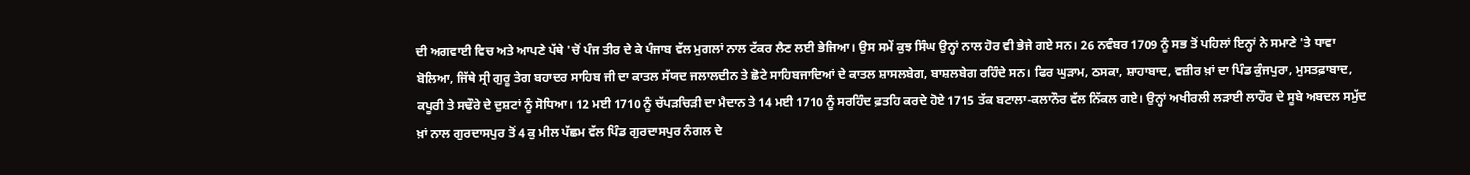ਦੀ ਅਗਵਾਈ ਵਿਚ ਅਤੇ ਆਪਣੇ ਪੱਥੇ 'ਚੋਂ ਪੰਜ ਤੀਰ ਦੇ ਕੇ ਪੰਜਾਬ ਵੱਲ ਮੁਗਲਾਂ ਨਾਲ ਟੱਕਰ ਲੈਣ ਲਈ ਭੇਜਿਆ। ਉਸ ਸਮੇਂ ਕੁਝ ਸਿੰਘ ਉਨ੍ਹਾਂ ਨਾਲ ਹੋਰ ਵੀ ਭੇਜੇ ਗਏ ਸਨ। 26 ਨਵੰਬਰ 1709 ਨੂੰ ਸਭ ਤੋਂ ਪਹਿਲਾਂ ਇਨ੍ਹਾਂ ਨੇ ਸਮਾਣੇ 'ਤੇ ਧਾਵਾ ਬੋਲਿਆ, ਜਿੱਥੇ ਸ੍ਰੀ ਗੁਰੂ ਤੇਗ ਬਹਾਦਰ ਸਾਹਿਬ ਜੀ ਦਾ ਕਾਤਲ ਸੱਯਦ ਜਲਾਲਦੀਨ ਤੇ ਛੋਟੇ ਸਾਹਿਬਜਾਦਿਆਂ ਦੇ ਕਾਤਲ ਸ਼ਾਸਲਬੇਗ, ਬਾਸ਼ਲਬੇਗ ਰਹਿੰਦੇ ਸਨ। ਫਿਰ ਘੁੜਾਮ, ਠਸਕਾ, ਸ਼ਾਹਾਬਾਦ, ਵਜ਼ੀਰ ਖ਼ਾਂ ਦਾ ਪਿੰਡ ਕੁੰਜਪੁਰਾ, ਮੁਸਤਫ਼ਾਬਾਦ, ਕਪੂਰੀ ਤੇ ਸਢੌਰੇ ਦੇ ਦੁਸ਼ਟਾਂ ਨੂੰ ਸੋਧਿਆ। 12 ਮਈ 1710 ਨੂੰ ਚੱਪੜਚਿੜੀ ਦਾ ਮੈਦਾਨ ਤੇ 14 ਮਈ 1710 ਨੂੰ ਸਰਹਿੰਦ ਫ਼ਤਹਿ ਕਰਦੇ ਹੋਏ 1715 ਤੱਕ ਬਟਾਲਾ-ਕਲਾਨੌਰ ਵੱਲ ਨਿੱਕਲ ਗਏ। ਉਨ੍ਹਾਂ ਅਖੀਰਲੀ ਲੜਾਈ ਲਾਹੌਰ ਦੇ ਸੂਬੇ ਅਬਦਲ ਸਮੁੱਦ ਖ਼ਾਂ ਨਾਲ ਗੁਰਦਾਸਪੁਰ ਤੋਂ 4 ਕੁ ਮੀਲ ਪੱਛਮ ਵੱਲ ਪਿੰਡ ਗੁਰਦਾਸਪੁਰ ਨੰਗਲ ਦੇ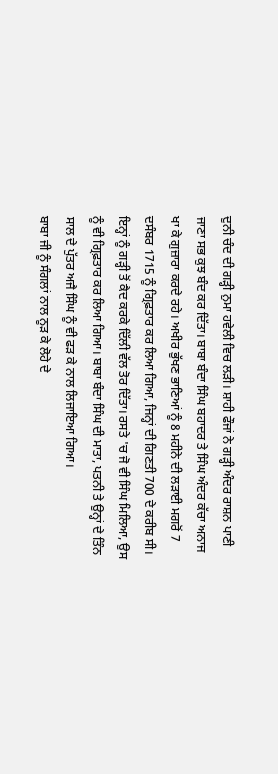ਦੁਨੀ ਚੰਦ ਦੀ ਗੜ੍ਹੀ ਨੁਮਾ ਹਵੇਲੀ ਵਿਚ ਲੜੀ। ਸ਼ਾਹੀ ਫੌਜਾਂ ਨੇ ਗੜ੍ਹੀ ਅੰਦਰ ਰਾਸ਼ਨ ਪਾਣੀ ਜਾਣਾ ਸਭ ਕੁਝ ਬੰਦ ਕਰ ਦਿੱਤਾ। ਬਾਬਾ ਬੰਦਾ ਸਿੰਘ ਬਹਾਦਰ ਤੇ ਸਿੰਘ ਅੰਦਰ ਕੱਚਾ ਅਨਾਜ ਖਾ ਕੇ ਗੁਜ਼ਾਰਾ ਕਰਦੇ ਰਹੇ। ਅਖੀਰ ਭੁੱਖਣ ਭਾਣਿਆਂ ਨੂੰ 8 ਮਹੀਨੇ ਦੀ ਲੜਾਈ ਮਗਰੋਂ 7 ਦਸੰਬਰ 1715 ਨੂੰ ਗ੍ਰਿਫ਼ਤਾਰ ਕਰ ਲਿਆ ਗਿਆ, ਜਿਨ੍ਹਾਂ ਦੀ ਗਿਣਤੀ 700 ਦੇ ਕਰੀਬ ਸੀ। ਇਨ੍ਹਾਂ ਨੂੰ ਗੜ੍ਹੀ ਤੋਂ ਕੈਦ ਕਰਕੇ ਦਿੱਲੀ ਵੱਲ ਤੋਰ ਦਿੱਤਾ। ਰਸਤੇ 'ਚ ਜੋ ਵੀ ਸਿੰਘ ਮਿਲਿਆ, ਉਸ ਨੂੰ ਵੀ ਗ੍ਰਿਫ਼ਤਾਰ ਕਰ ਲਿਆ ਗਿਆ। ਬਾਬਾ ਬੰਦਾ ਸਿੰਘ ਦੀ ਮਾਤਾ, ਪਤਨੀ ਤੇ ਉਨ੍ਹਾਂ ਦੇ ਤਿੰਨ ਸਾਲ ਦੇ ਪੁੱਤਰ ਅਜੈ ਸਿੰਘ ਨੂੰ ਵੀ ਫੜ ਕੇ ਨਾਲ ਲਿਜਾਇਆ ਗਿਆ।
ਬਾਬਾ ਜੀ ਨੂੰ ਸੰਗਲਾਂ ਨਾਲ ਨੂੜ ਕੇ ਲੋਹੇ ਦੇ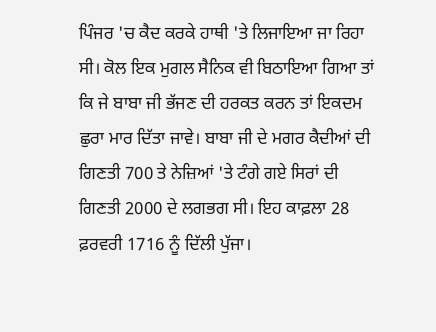ਪਿੰਜਰ 'ਚ ਕੈਦ ਕਰਕੇ ਹਾਥੀ 'ਤੇ ਲਿਜਾਇਆ ਜਾ ਰਿਹਾ ਸੀ। ਕੋਲ ਇਕ ਮੁਗਲ ਸੈਨਿਕ ਵੀ ਬਿਠਾਇਆ ਗਿਆ ਤਾਂ ਕਿ ਜੇ ਬਾਬਾ ਜੀ ਭੱਜਣ ਦੀ ਹਰਕਤ ਕਰਨ ਤਾਂ ਇਕਦਮ ਛੁਰਾ ਮਾਰ ਦਿੱਤਾ ਜਾਵੇ। ਬਾਬਾ ਜੀ ਦੇ ਮਗਰ ਕੈਦੀਆਂ ਦੀ ਗਿਣਤੀ 700 ਤੇ ਨੇਜ਼ਿਆਂ 'ਤੇ ਟੰਗੇ ਗਏ ਸਿਰਾਂ ਦੀ ਗਿਣਤੀ 2000 ਦੇ ਲਗਭਗ ਸੀ। ਇਹ ਕਾਫ਼ਲਾ 28 ਫ਼ਰਵਰੀ 1716 ਨੂੰ ਦਿੱਲੀ ਪੁੱਜਾ।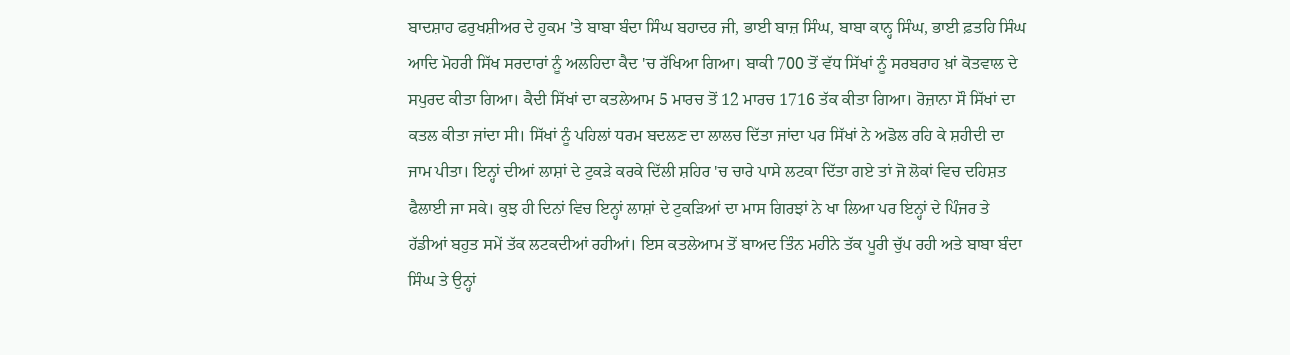ਬਾਦਸ਼ਾਹ ਫਰੁਖਸ਼ੀਅਰ ਦੇ ਹੁਕਮ 'ਤੇ ਬਾਬਾ ਬੰਦਾ ਸਿੰਘ ਬਹਾਦਰ ਜੀ, ਭਾਈ ਬਾਜ਼ ਸਿੰਘ, ਬਾਬਾ ਕਾਨ੍ਹ ਸਿੰਘ, ਭਾਈ ਫ਼ਤਹਿ ਸਿੰਘ ਆਦਿ ਮੋਹਰੀ ਸਿੱਖ ਸਰਦਾਰਾਂ ਨੂੰ ਅਲਹਿਦਾ ਕੈਦ 'ਚ ਰੱਖਿਆ ਗਿਆ। ਬਾਕੀ 700 ਤੋਂ ਵੱਧ ਸਿੱਖਾਂ ਨੂੰ ਸਰਬਰਾਹ ਖ਼ਾਂ ਕੋਤਵਾਲ ਦੇ ਸਪੁਰਦ ਕੀਤਾ ਗਿਆ। ਕੈਦੀ ਸਿੱਖਾਂ ਦਾ ਕਤਲੇਆਮ 5 ਮਾਰਚ ਤੋਂ 12 ਮਾਰਚ 1716 ਤੱਕ ਕੀਤਾ ਗਿਆ। ਰੋਜ਼ਾਨਾ ਸੌ ਸਿੱਖਾਂ ਦਾ ਕਤਲ ਕੀਤਾ ਜਾਂਦਾ ਸੀ। ਸਿੱਖਾਂ ਨੂੰ ਪਹਿਲਾਂ ਧਰਮ ਬਦਲਣ ਦਾ ਲਾਲਚ ਦਿੱਤਾ ਜਾਂਦਾ ਪਰ ਸਿੱਖਾਂ ਨੇ ਅਡੋਲ ਰਹਿ ਕੇ ਸ਼ਹੀਦੀ ਦਾ ਜਾਮ ਪੀਤਾ। ਇਨ੍ਹਾਂ ਦੀਆਂ ਲਾਸ਼ਾਂ ਦੇ ਟੁਕੜੇ ਕਰਕੇ ਦਿੱਲੀ ਸ਼ਹਿਰ 'ਚ ਚਾਰੇ ਪਾਸੇ ਲਟਕਾ ਦਿੱਤਾ ਗਏ ਤਾਂ ਜੋ ਲੋਕਾਂ ਵਿਚ ਦਹਿਸ਼ਤ ਫੈਲਾਈ ਜਾ ਸਕੇ। ਕੁਝ ਹੀ ਦਿਨਾਂ ਵਿਚ ਇਨ੍ਹਾਂ ਲਾਸ਼ਾਂ ਦੇ ਟੁਕੜਿਆਂ ਦਾ ਮਾਸ ਗਿਰਝਾਂ ਨੇ ਖਾ ਲਿਆ ਪਰ ਇਨ੍ਹਾਂ ਦੇ ਪਿੰਜਰ ਤੇ ਹੱਡੀਆਂ ਬਹੁਤ ਸਮੇਂ ਤੱਕ ਲਟਕਦੀਆਂ ਰਹੀਆਂ। ਇਸ ਕਤਲੇਆਮ ਤੋਂ ਬਾਅਦ ਤਿੰਨ ਮਹੀਨੇ ਤੱਕ ਪੂਰੀ ਚੁੱਪ ਰਹੀ ਅਤੇ ਬਾਬਾ ਬੰਦਾ ਸਿੰਘ ਤੇ ਉਨ੍ਹਾਂ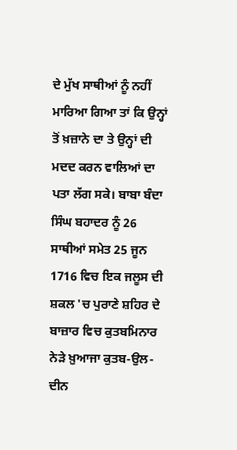ਦੇ ਮੁੱਖ ਸਾਥੀਆਂ ਨੂੰ ਨਹੀਂ ਮਾਰਿਆ ਗਿਆ ਤਾਂ ਕਿ ਉਨ੍ਹਾਂ ਤੋਂ ਖ਼ਜ਼ਾਨੇ ਦਾ ਤੇ ਉਨ੍ਹਾਂ ਦੀ ਮਦਦ ਕਰਨ ਵਾਲਿਆਂ ਦਾ ਪਤਾ ਲੱਗ ਸਕੇ। ਬਾਬਾ ਬੰਦਾ ਸਿੰਘ ਬਹਾਦਰ ਨੂੰ 26 ਸਾਥੀਆਂ ਸਮੇਤ 25 ਜੂਨ 1716 ਵਿਚ ਇਕ ਜਲੂਸ ਦੀ ਸ਼ਕਲ 'ਚ ਪੁਰਾਣੇ ਸ਼ਹਿਰ ਦੇ ਬਾਜ਼ਾਰ ਵਿਚ ਕੁਤਬਮਿਨਾਰ ਨੇੜੇ ਖ਼ੁਆਜਾ ਕੁਤਬ-ਉਲ-ਦੀਨ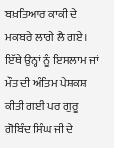ਬਖ਼ਤਿਆਰ ਕਾਕੀ ਦੇ ਮਕਬਰੇ ਲਾਗੇ ਲੈ ਗਏ। ਇੱਥੇ ਉਨ੍ਹਾਂ ਨੂੰ ਇਸਲਾਮ ਜਾਂ ਮੌਤ ਦੀ ਅੰਤਿਮ ਪੇਸ਼ਕਸ਼ ਕੀਤੀ ਗਈ ਪਰ ਗੁਰੂ ਗੋਬਿੰਦ ਸਿੰਘ ਜੀ ਦੇ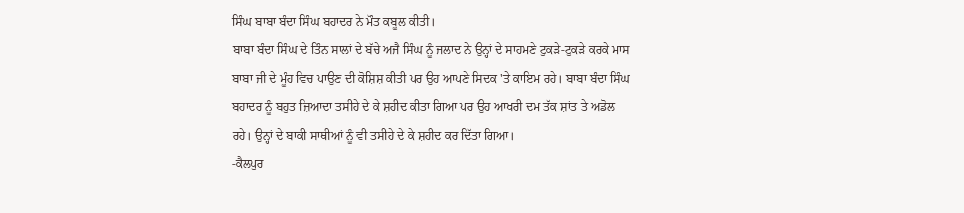ਸਿੰਘ ਬਾਬਾ ਬੰਦਾ ਸਿੰਘ ਬਹਾਦਰ ਨੇ ਮੌਤ ਕਬੂਲ ਕੀਤੀ।
ਬਾਬਾ ਬੰਦਾ ਸਿੰਘ ਦੇ ਤਿੰਨ ਸਾਲਾਂ ਦੇ ਬੱਚੇ ਅਜੈ ਸਿੰਘ ਨੂੰ ਜਲਾਦ ਨੇ ਉਨ੍ਹਾਂ ਦੇ ਸਾਹਮਣੇ ਟੁਕੜੇ-ਟੁਕੜੇ ਕਰਕੇ ਮਾਸ ਬਾਬਾ ਜੀ ਦੇ ਮੂੰਹ ਵਿਚ ਪਾਉਣ ਦੀ ਕੋਸ਼ਿਸ਼ ਕੀਤੀ ਪਰ ਉਹ ਆਪਣੇ ਸਿਦਕ 'ਤੇ ਕਾਇਮ ਰਹੇ। ਬਾਬਾ ਬੰਦਾ ਸਿੰਘ ਬਹਾਦਰ ਨੂੰ ਬਹੁਤ ਜ਼ਿਆਦਾ ਤਸੀਹੇ ਦੇ ਕੇ ਸ਼ਹੀਦ ਕੀਤਾ ਗਿਆ ਪਰ ਉਹ ਆਖਰੀ ਦਮ ਤੱਕ ਸ਼ਾਂਤ ਤੇ ਅਡੋਲ ਰਹੇ। ਉਨ੍ਹਾਂ ਦੇ ਬਾਕੀ ਸਾਥੀਆਂ ਨੂੰ ਵੀ ਤਸੀਹੇ ਦੇ ਕੇ ਸ਼ਹੀਦ ਕਰ ਦਿੱਤਾ ਗਿਆ।
-ਕੈਲਪੁਰ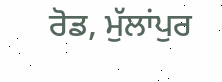ਰੋਡ, ਮੁੱਲਾਂਪੁਰ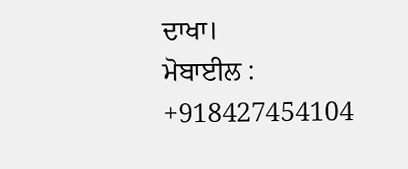ਦਾਖਾ।
ਮੋਬਾਈਲ : +918427454104